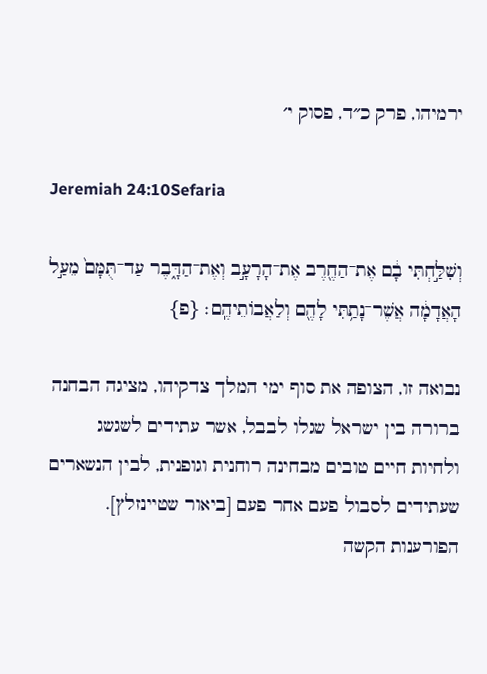ירמיהו, פרק כ״ד, פסוק י׳

Jeremiah 24:10Sefaria

וְשִׁלַּ֣חְתִּי בָ֔ם אֶת־הַחֶ֖רֶב אֶת־הָרָעָ֣ב וְאֶת־הַדָּ֑בֶר עַד־תֻּמָּם֙ מֵעַ֣ל הָאֲדָמָ֔ה אֲשֶׁר־נָתַ֥תִּי לָהֶ֖ם וְלַאֲבוֹתֵיהֶֽם׃ {פ}

נבואה זו, הצופה את סוף ימי המלך צדקיהו, מציגה הבחנה ברורה בין ישראל שגלו לבבל, אשר עתידים לשגשג ולחיות חיים טובים מבחינה רוחנית וגופנית, לבין הנשארים שעתידים לסבול פעם אחר פעם [ביאור שטיינזלץ]. הפורענות הקשה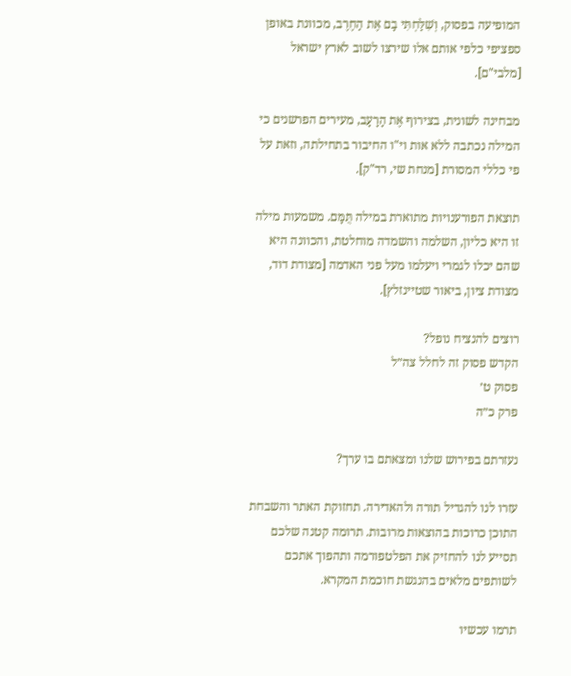המופיעה בפסוק, וְשִׁלַּחְתִּי בָם אֶת הַחֶרֶב, מכוונת באופן ספציפי כלפי אותם אלו שירצו לשוב לארץ ישראל [מלבי"ם].

מבחינה לשונית, בצירוף אֶת הָרָעָב, מעירים הפרשנים כי המילה נכתבה ללא אות וי"ו החיבור בתחילתה, וזאת על פי כללי המסורת [מנחת שי, רד"ק].

תוצאת הפורענויות מתוארת במילה תֻּמָּם. משמעות מילה זו היא כליון, השלמה והשמדה מוחלטת, והכוונה היא שהם יכלו לגמרי ויעלמו מעל פני האדמה [מצודת דוד, מצודת ציון, ביאור שטיינזלץ].

רוצים להנציח נופל?
הקדש פסוק זה לחלל צה״ל
פסוק ט׳
פרק כ״ה

נעזרתם בפירוש שלנו ומצאתם בו ערך?

עזרו לנו להגדיל תורה ולהאדירה. תחזוקת האתר והשבחת התוכן כרוכות בהוצאות מרובות. תרומה קטנה שלכם תסייע לנו להחזיק את הפלטפורמה ותהפוך אתכם לשותפים מלאים בהנגשת חוכמת המקרא.

תרמו עכשיו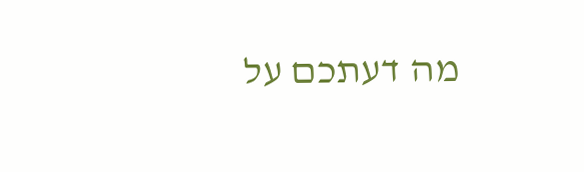מה דעתכם על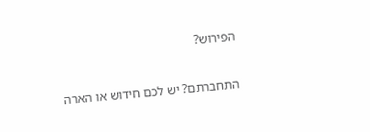הפירוש?

התחברתם? יש לכם חידוש או הארה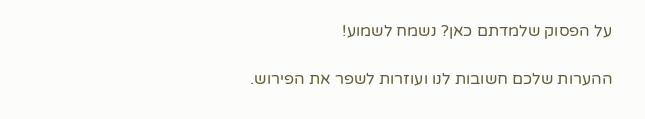על הפסוק שלמדתם כאן? נשמח לשמוע!

ההערות שלכם חשובות לנו ועוזרות לשפר את הפירוש.